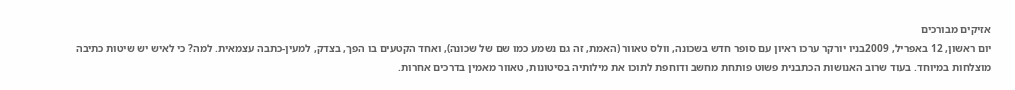אזיקים מבורכים
יום ראשון, 12 באפריל, 2009בניו יורקר ערכו ראיון עם סופר חדש בשכונה, וולס טאוור (האמת, זה גם נשמע כמו שם של שכונה), ואחד הקטעים בו הפך, בצדק, למעין-כתבה עצמאית. למה? כי לאיש יש שיטות כתיבה מוצלחות במיוחד. בעוד שרוב האנושות הכתבנית פשוט פותחת מחשב ודוחפת לתוכו את מילותיה בסיטונות, טאוור מאמין בדרכים אחרות.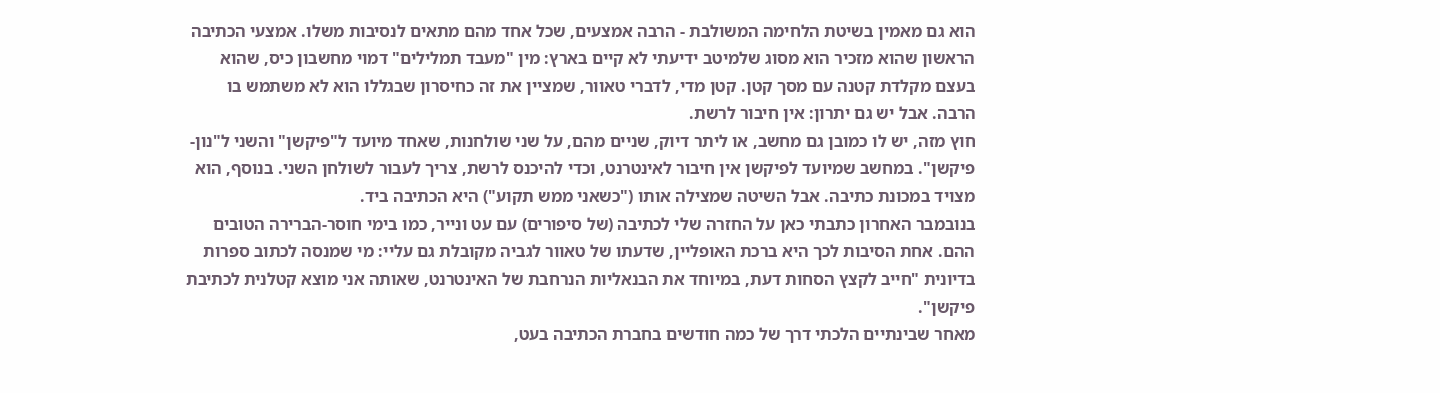הוא גם מאמין בשיטת הלחימה המשולבת - הרבה אמצעים, שכל אחד מהם מתאים לנסיבות משלו. אמצעי הכתיבה הראשון שהוא מזכיר הוא מסוג שלמיטב ידיעתי לא קיים בארץ: מין "מעבד תמלילים" דמוי מחשבון כיס, שהוא בעצם מקלדת קטנה עם מסך קטן. קטן מדי, לדברי טאוור, שמציין את זה כחיסרון שבגללו הוא לא משתמש בו הרבה. אבל יש גם יתרון: אין חיבור לרשת.
חוץ מזה, יש לו כמובן גם מחשב, או ליתר דיוק, שניים מהם, על שני שולחנות, שאחד מיועד ל"פיקשן" והשני ל"נון-פיקשן". במחשב שמיועד לפיקשן אין חיבור לאינטרנט, וכדי להיכנס לרשת, צריך לעבור לשולחן השני. בנוסף, הוא מצויד במכונת כתיבה. אבל השיטה שמצילה אותו ("כשאני ממש תקוע") היא הכתיבה ביד.
בנובמבר האחרון כתבתי כאן על החזרה שלי לכתיבה (של סיפורים) עם עט ונייר, כמו בימי חוסר-הברירה הטובים ההם. אחת הסיבות לכך היא ברכת האופליין, שדעתו של טאוור לגביה מקובלת גם עליי: מי שמנסה לכתוב ספרות בדיונית "חייב לקצץ הסחות דעת, במיוחד את הבנאליות הנרחבת של האינטרנט, שאותה אני מוצא קטלנית לכתיבת פיקשן".
מאחר שבינתיים הלכתי דרך של כמה חודשים בחברת הכתיבה בעט,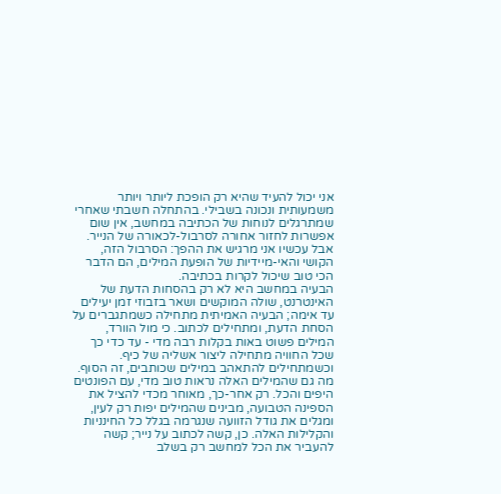אני יכול להעיד שהיא רק הופכת ליותר ויותר משמעותית ונכונה בשבילי. בהתחלה חשבתי שאחרי שמתרגלים לנוחות של הכתיבה במחשב, אין שום אפשרות לחזור אחורה לסרבול-לכאורה של הנייר. אבל עכשיו אני מרגיש את ההפך: הסרבול הזה, הקושי והאי-מיידיות של הופעת המילים, הם הדבר הכי טוב שיכול לקרות בכתיבה.
הבעיה במחשב היא לא רק בהסחות הדעת של האינטרנט, שולה המוקשים ושאר בזבוזי זמן יעילים עד אימה; הבעיה האמיתית מתחילה כשמתגברים על הסחת הדעת, ומתחילים לכתוב. כי מול הוורד, המילים פשוט באות בקלות רבה מדי - עד כדי כך שכל החוויה מתחילה ליצור אשליה של כיף. וכשמתחילים להתאהב במילים שכותבים, זה הסוף.
מה גם שהמילים האלה נראות טוב מדי, עם הפונטים היפים והכל. רק אחר-כך, מאוחר מכדי להציל את הספינה הטבועה, מבינים שהמילים יפות רק לעין, ומגלים את גודל הזוועה שנגרמה בגלל כל החינניות והקלילות האלה. כן, קשה לכתוב על נייר; קשה להעביר את הכל למחשב רק בשלב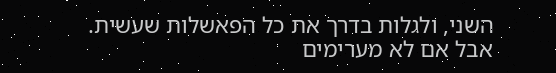השני, ולגלות בדרך את כל הפאשלות שעשית. אבל אם לא מערימים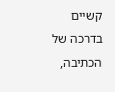קשיים בדרכה של הכתיבה,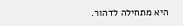היא מתחילה לדהור.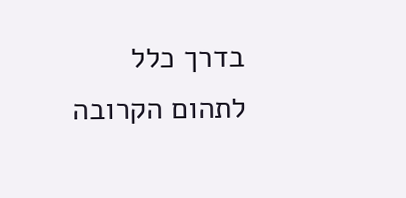בדרך כלל לתהום הקרובה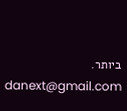ביותר.
danext@gmail.com